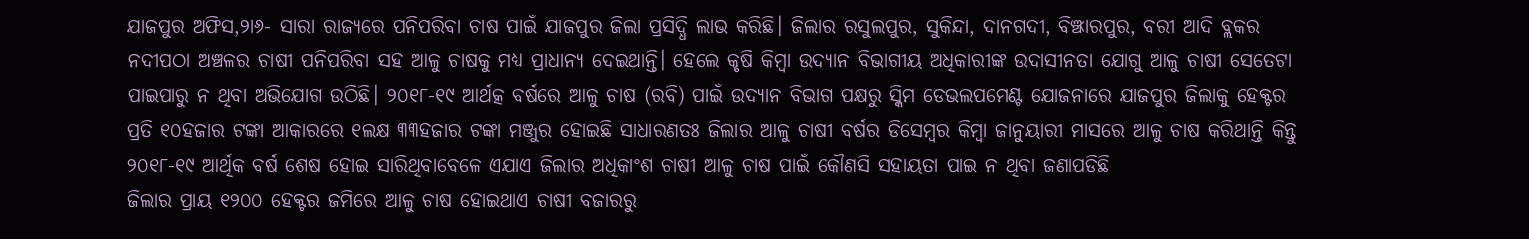ଯାଜପୁର ଅଫିସ,୨ା୬- ସାରା ରାଜ୍ୟରେ ପନିପରିବା ଚାଷ ପାଇଁ ଯାଜପୁର ଜିଲା ପ୍ରସିଦ୍ଧି ଲାଭ କରିଛି। ଜିଲାର ରସୁଲପୁର, ସୁକିନ୍ଦା, ଦାନଗଦୀ, ବିଞ୍ଝାରପୁର, ବରୀ ଆଦି ବ୍ଲକର ନଦୀପଠା ଅଞ୍ଚଳର ଚାଷୀ ପନିପରିବା ସହ ଆଳୁ ଚାଷକୁ ମଧ୍ୟ ପ୍ରାଧାନ୍ୟ ଦେଇଥାନ୍ତି। ହେଲେ କୃଷି କିମ୍ବା ଉଦ୍ୟାନ ବିଭାଗୀୟ ଅଧିକାରୀଙ୍କ ଉଦାସୀନତା ଯୋଗୁ ଆଳୁ ଚାଷୀ ସେତେଟା ପାଇପାରୁ ନ ଥିବା ଅଭିଯୋଗ ଉଠିଛି। ୨୦୧୮-୧୯ ଆର୍ଥତ୍କ ବର୍ଷରେ ଆଳୁ ଚାଷ (ରବି) ପାଇଁ ଉଦ୍ୟାନ ବିଭାଗ ପକ୍ଷରୁ ସ୍କିମ ଡେଭଲପମେଣ୍ଟ ଯୋଜନାରେ ଯାଜପୁର ଜିଲାକୁ ହେକ୍ଟର ପ୍ରତି ୧୦ହଜାର ଟଙ୍କା ଆକାରରେ ୧ଲକ୍ଷ ୩୩ହଜାର ଟଙ୍କା ମଞ୍ଜୁର ହୋଇଛି ସାଧାରଣତଃ ଜିଲାର ଆଳୁ ଚାଷୀ ବର୍ଷର ଡିସେମ୍ବର କିମ୍ବା ଜାନୁୟାରୀ ମାସରେ ଆଳୁ ଚାଷ କରିଥାନ୍ତି କିନ୍ତୁ ୨୦୧୮-୧୯ ଆର୍ଥିକ ବର୍ଷ ଶେଷ ହୋଇ ସାରିଥିବାବେଳେ ଏଯାଏ ଜିଲାର ଅଧିକାଂଶ ଚାଷୀ ଆଳୁ ଚାଷ ପାଇଁ କୌଣସି ସହାୟତା ପାଇ ନ ଥିବା ଜଣାପଡିଛି
ଜିଲାର ପ୍ରାୟ ୧୨୦୦ ହେକ୍ଟର ଜମିରେ ଆଳୁ ଚାଷ ହୋଇଥାଏ ଚାଷୀ ବଜାରରୁ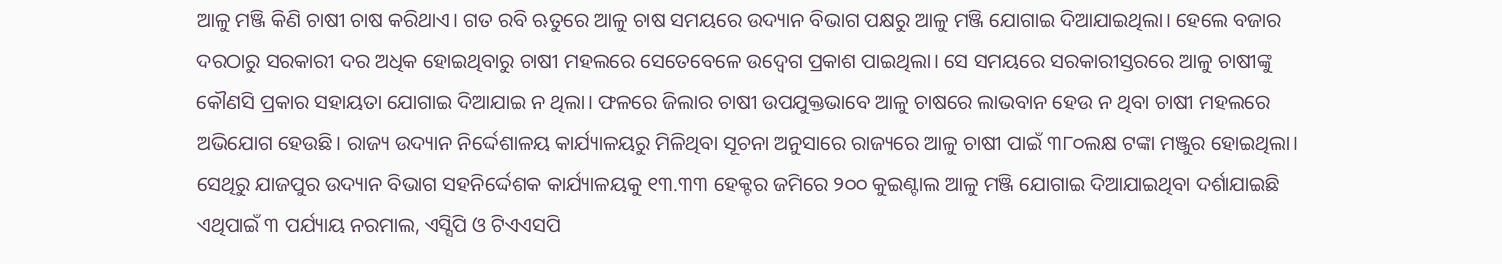ଆଳୁ ମଞ୍ଜି କିଣି ଚାଷୀ ଚାଷ କରିଥାଏ। ଗତ ରବି ଋତୁରେ ଆଳୁ ଚାଷ ସମୟରେ ଉଦ୍ୟାନ ବିଭାଗ ପକ୍ଷରୁ ଆଳୁ ମଞ୍ଜି ଯୋଗାଇ ଦିଆଯାଇଥିଲା। ହେଲେ ବଜାର ଦରଠାରୁ ସରକାରୀ ଦର ଅଧିକ ହୋଇଥିବାରୁ ଚାଷୀ ମହଲରେ ସେତେବେଳେ ଉଦ୍ବେଗ ପ୍ରକାଶ ପାଇଥିଲା। ସେ ସମୟରେ ସରକାରୀସ୍ତରରେ ଆଳୁ ଚାଷୀଙ୍କୁ କୌଣସି ପ୍ରକାର ସହାୟତା ଯୋଗାଇ ଦିଆଯାଇ ନ ଥିଲା। ଫଳରେ ଜିଲାର ଚାଷୀ ଉପଯୁକ୍ତଭାବେ ଆଳୁ ଚାଷରେ ଲାଭବାନ ହେଉ ନ ଥିବା ଚାଷୀ ମହଲରେ ଅଭିଯୋଗ ହେଉଛି। ରାଜ୍ୟ ଉଦ୍ୟାନ ନିର୍ଦ୍ଦେଶାଳୟ କାର୍ଯ୍ୟାଳୟରୁ ମିଳିଥିବା ସୂଚନା ଅନୁସାରେ ରାଜ୍ୟରେ ଆଳୁ ଚାଷୀ ପାଇଁ ୩୮୦ଲକ୍ଷ ଟଙ୍କା ମଞ୍ଜୁର ହୋଇଥିଲା। ସେଥିରୁ ଯାଜପୁର ଉଦ୍ୟାନ ବିଭାଗ ସହନିର୍ଦ୍ଦେଶକ କାର୍ଯ୍ୟାଳୟକୁ ୧୩.୩୩ ହେକ୍ଟର ଜମିରେ ୨୦୦ କୁଇଣ୍ଟାଲ ଆଳୁ ମଞ୍ଜି ଯୋଗାଇ ଦିଆଯାଇଥିବା ଦର୍ଶାଯାଇଛି ଏଥିପାଇଁ ୩ ପର୍ଯ୍ୟାୟ ନରମାଲ, ଏସ୍ସିପି ଓ ଟିଏଏସପି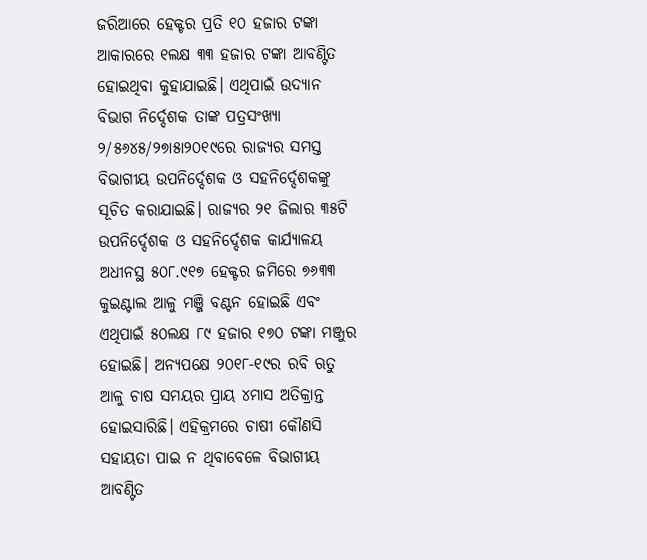ଜରିଆରେ ହେକ୍ଟର ପ୍ରତି ୧୦ ହଜାର ଟଙ୍କା ଆକାରରେ ୧ଲକ୍ଷ ୩୩ ହଜାର ଟଙ୍କା ଆବଣ୍ଟିତ ହୋଇଥିବା କୁହାଯାଇଛି। ଏଥିପାଇଁ ଉଦ୍ୟାନ ବିଭାଗ ନିର୍ଦ୍ଦେଶକ ତାଙ୍କ ପତ୍ରସଂଖ୍ୟା ୨/୫୬୪୫/୨୭ା୫ା୨୦୧୯ରେ ରାଜ୍ୟର ସମସ୍ତ ବିଭାଗୀୟ ଉପନିର୍ଦ୍ଦେଶକ ଓ ସହନିର୍ଦ୍ଦେଶକଙ୍କୁ ସୂଚିତ କରାଯାଇଛି। ରାଜ୍ୟର ୨୧ ଜିଲାର ୩୫ଟି ଉପନିର୍ଦ୍ଦେଶକ ଓ ସହନିର୍ଦ୍ଦେଶକ କାର୍ଯ୍ୟାଳୟ ଅଧୀନସ୍ଥ ୫୦୮.୯୧୭ ହେକ୍ଟର ଜମିରେ ୭୬୩୩ କୁଇଣ୍ଟାଲ ଆଳୁ ମଞ୍ଜି ବଣ୍ଟନ ହୋଇଛି ଏବଂ ଏଥିପାଇଁ ୫୦ଲକ୍ଷ ୮୯ ହଜାର ୧୭୦ ଟଙ୍କା ମଞ୍ଜୁର ହୋଇଛି। ଅନ୍ୟପକ୍ଷେ ୨୦୧୮-୧୯ର ରବି ଋତୁ ଆଳୁ ଚାଷ ସମୟର ପ୍ରାୟ ୪ମାସ ଅତିକ୍ରାନ୍ତ ହୋଇସାରିଛି। ଏହିକ୍ରମରେ ଚାଷୀ କୌଣସି ସହାୟତା ପାଇ ନ ଥିବାବେଳେ ବିଭାଗୀୟ ଆବଣ୍ଟିତ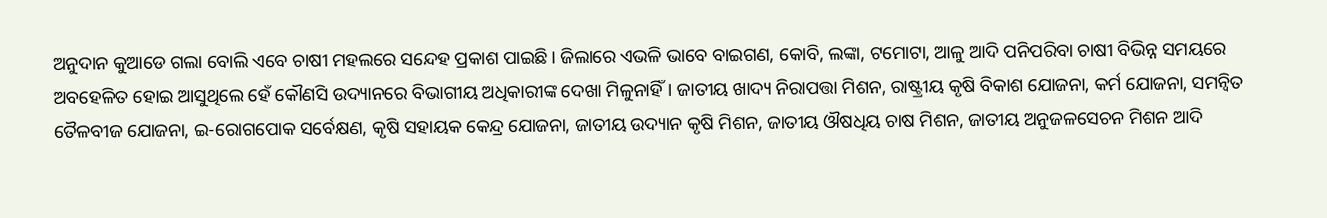ଅନୁଦାନ କୁଆଡେ ଗଲା ବୋଲି ଏବେ ଚାଷୀ ମହଲରେ ସନ୍ଦେହ ପ୍ରକାଶ ପାଇଛି। ଜିଲାରେ ଏଭଳି ଭାବେ ବାଇଗଣ, କୋବି, ଲଙ୍କା, ଟମୋଟା, ଆଳୁ ଆଦି ପନିପରିବା ଚାଷୀ ବିଭିନ୍ନ ସମୟରେ ଅବହେଳିତ ହୋଇ ଆସୁଥିଲେ ହେଁ କୌଣସି ଉଦ୍ୟାନରେ ବିଭାଗୀୟ ଅଧିକାରୀଙ୍କ ଦେଖା ମିଳୁନାହିଁ। ଜାତୀୟ ଖାଦ୍ୟ ନିରାପତ୍ତା ମିଶନ, ରାଷ୍ଟ୍ରୀୟ କୃଷି ବିକାଶ ଯୋଜନା, କର୍ମ ଯୋଜନା, ସମନ୍ବିତ ତୈଳବୀଜ ଯୋଜନା, ଇ-ରୋଗପୋକ ସର୍ବେକ୍ଷଣ, କୃଷି ସହାୟକ କେନ୍ଦ୍ର ଯୋଜନା, ଜାତୀୟ ଉଦ୍ୟାନ କୃଷି ମିଶନ, ଜାତୀୟ ଔଷଧିୟ ଚାଷ ମିଶନ, ଜାତୀୟ ଅନୁଜଳସେଚନ ମିଶନ ଆଦି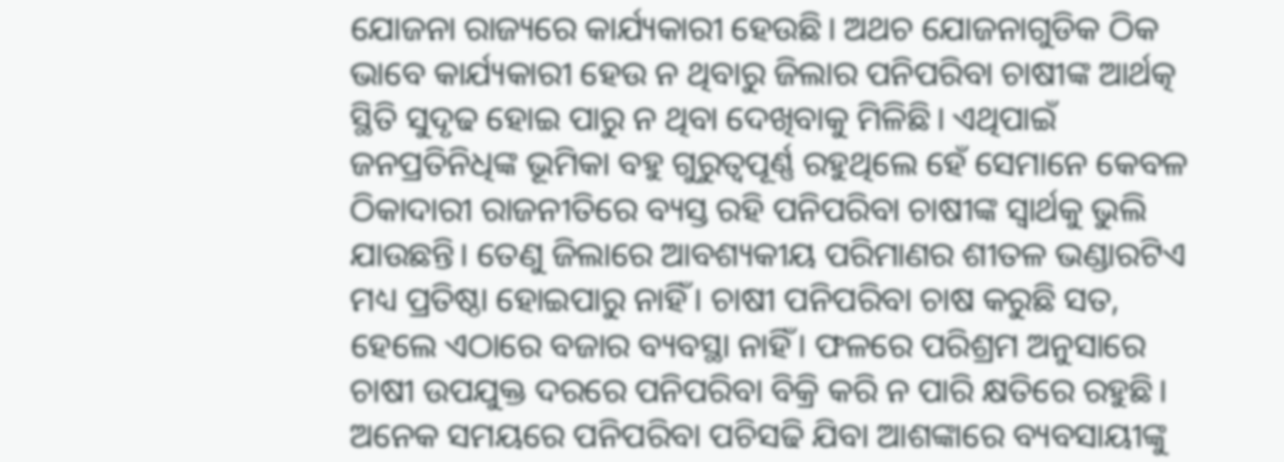ଯୋଜନା ରାଜ୍ୟରେ କାର୍ଯ୍ୟକାରୀ ହେଉଛି। ଅଥଚ ଯୋଜନାଗୁଡିକ ଠିକ ଭାବେ କାର୍ଯ୍ୟକାରୀ ହେଉ ନ ଥିବାରୁ ଜିଲାର ପନିପରିବା ଚାଷୀଙ୍କ ଆର୍ଥତ୍କ ସ୍ଥିତି ସୁଦୃଢ ହୋଇ ପାରୁ ନ ଥିବା ଦେଖିବାକୁ ମିଳିଛି। ଏଥିପାଇଁ ଜନପ୍ରତିନିଧିଙ୍କ ଭୂମିକା ବହୁ ଗୁରୁତ୍ୱପୂର୍ଣ୍ଣ ରହୁଥିଲେ ହେଁ ସେମାନେ କେବଳ ଠିକାଦାରୀ ରାଜନୀତିରେ ବ୍ୟସ୍ତ ରହି ପନିପରିବା ଚାଷୀଙ୍କ ସ୍ବାର୍ଥକୁ ଭୁଲି ଯାଉଛନ୍ତି। ତେଣୁ ଜିଲାରେ ଆବଶ୍ୟକୀୟ ପରିମାଣର ଶୀତଳ ଭଣ୍ଡାରଟିଏ ମଧ୍ୟ ପ୍ରତିଷ୍ଠା ହୋଇପାରୁ ନାହିଁ। ଚାଷୀ ପନିପରିବା ଚାଷ କରୁଛି ସତ, ହେଲେ ଏଠାରେ ବଜାର ବ୍ୟବସ୍ଥା ନାହିଁ। ଫଳରେ ପରିଶ୍ରମ ଅନୁସାରେ ଚାଷୀ ଉପଯୁକ୍ତ ଦରରେ ପନିପରିବା ବିକ୍ରି କରି ନ ପାରି କ୍ଷତିରେ ରହୁଛି। ଅନେକ ସମୟରେ ପନିପରିବା ପଚିସଢି ଯିବା ଆଶଙ୍କାରେ ବ୍ୟବସାୟୀଙ୍କୁ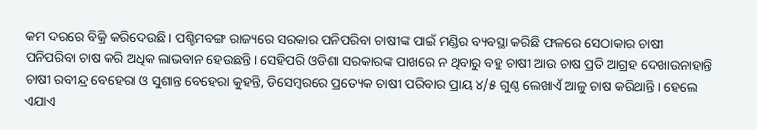କମ ଦରରେ ବିକ୍ରି କରିଦେଉଛି। ପଶ୍ଚିମବଙ୍ଗ ରାଜ୍ୟରେ ସରକାର ପନିପରିବା ଚାଷୀଙ୍କ ପାଇଁ ମଣ୍ଡିର ବ୍ୟବସ୍ଥା କରିଛି ଫଳରେ ସେଠାକାର ଚାଷୀ ପନିପରିବା ଚାଷ କରି ଅଧିକ ଲାଭବାନ ହେଉଛନ୍ତି। ସେହିପରି ଓଡିଶା ସରକାରଙ୍କ ପାଖରେ ନ ଥିବାରୁ ବହୁ ଚାଷୀ ଆଉ ଚାଷ ପ୍ରତି ଆଗ୍ରହ ଦେଖାଉନାହାନ୍ତି ଚାଷୀ ରବୀନ୍ଦ୍ର ବେହେରା ଓ ସୁଶାନ୍ତ ବେହେରା କୁହନ୍ତି, ଡିସେମ୍ବରରେ ପ୍ରତ୍ୟେକ ଚାଷୀ ପରିବାର ପ୍ରାୟ ୪/୫ ଗୁଣ୍ଠ ଲେଖାଏଁ ଆଳୁ ଚାଷ କରିଥାନ୍ତି। ହେଲେ ଏଯାଏ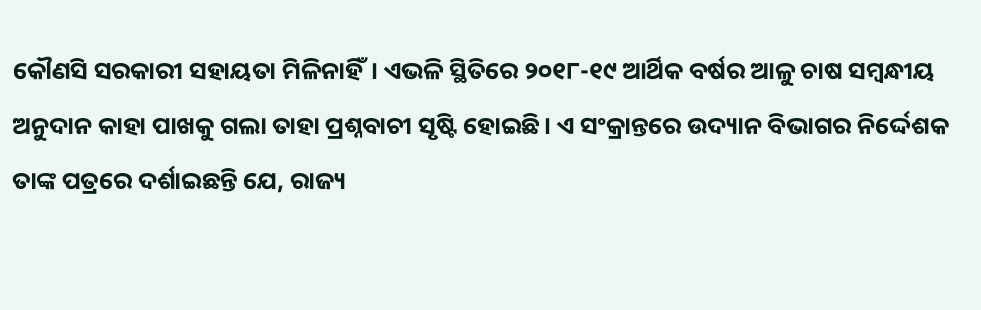କୌଣସି ସରକାରୀ ସହାୟତା ମିଳିନାହିଁ। ଏଭଳି ସ୍ଥିତିରେ ୨୦୧୮-୧୯ ଆର୍ଥିକ ବର୍ଷର ଆଳୁ ଚାଷ ସମ୍ବନ୍ଧୀୟ ଅନୁଦାନ କାହା ପାଖକୁ ଗଲା ତାହା ପ୍ରଶ୍ନବାଚୀ ସୃଷ୍ଟି ହୋଇଛି। ଏ ସଂକ୍ରାନ୍ତରେ ଉଦ୍ୟାନ ବିଭାଗର ନିର୍ଦ୍ଦେଶକ ତାଙ୍କ ପତ୍ରରେ ଦର୍ଶାଇଛନ୍ତି ଯେ, ରାଜ୍ୟ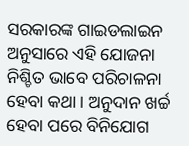ସରକାରଙ୍କ ଗାଇଡଲାଇନ ଅନୁସାରେ ଏହି ଯୋଜନା ନିଶ୍ଚିତ ଭାବେ ପରିଚାଳନା ହେବା କଥା। ଅନୁଦାନ ଖର୍ଚ୍ଚ ହେବା ପରେ ବିନିଯୋଗ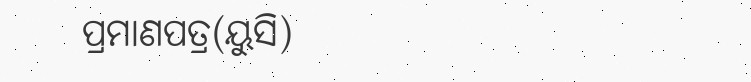ପ୍ରମାଣପତ୍ର(ୟୁସି)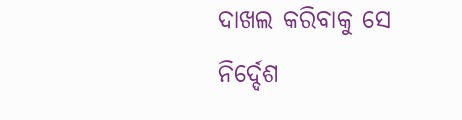ଦାଖଲ କରିବାକୁ ସେ ନିର୍ଦ୍ଦେଶ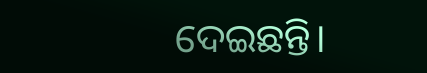ଦେଇଛନ୍ତି।